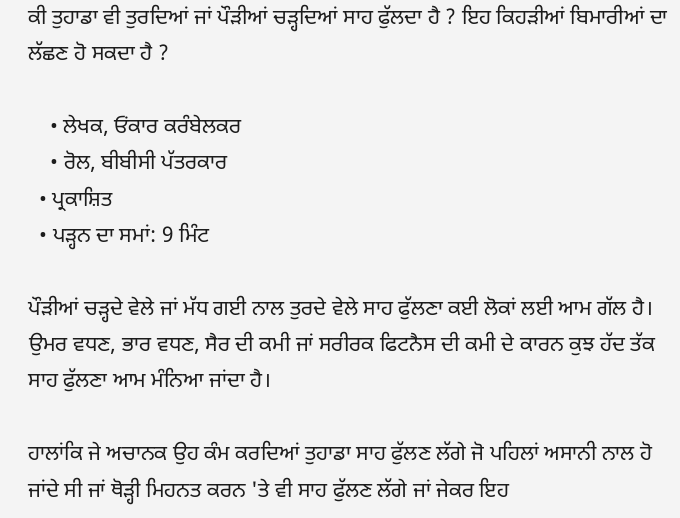ਕੀ ਤੁਹਾਡਾ ਵੀ ਤੁਰਦਿਆਂ ਜਾਂ ਪੌੜੀਆਂ ਚੜ੍ਹਦਿਆਂ ਸਾਹ ਫੁੱਲਦਾ ਹੈ ? ਇਹ ਕਿਹੜੀਆਂ ਬਿਮਾਰੀਆਂ ਦਾ ਲੱਛਣ ਹੋ ਸਕਦਾ ਹੈ ?

    • ਲੇਖਕ, ਓਂਕਾਰ ਕਰੰਬੇਲਕਰ
    • ਰੋਲ, ਬੀਬੀਸੀ ਪੱਤਰਕਾਰ
  • ਪ੍ਰਕਾਸ਼ਿਤ
  • ਪੜ੍ਹਨ ਦਾ ਸਮਾਂ: 9 ਮਿੰਟ

ਪੌੜੀਆਂ ਚੜ੍ਹਦੇ ਵੇਲੇ ਜਾਂ ਮੱਧ ਗਈ ਨਾਲ ਤੁਰਦੇ ਵੇਲੇ ਸਾਹ ਫੁੱਲਣਾ ਕਈ ਲੋਕਾਂ ਲਈ ਆਮ ਗੱਲ ਹੈ। ਉਮਰ ਵਧਣ, ਭਾਰ ਵਧਣ, ਸੈਰ ਦੀ ਕਮੀ ਜਾਂ ਸਰੀਰਕ ਫਿਟਨੈਸ ਦੀ ਕਮੀ ਦੇ ਕਾਰਨ ਕੁਝ ਹੱਦ ਤੱਕ ਸਾਹ ਫੁੱਲਣਾ ਆਮ ਮੰਨਿਆ ਜਾਂਦਾ ਹੈ।

ਹਾਲਾਂਕਿ ਜੇ ਅਚਾਨਕ ਉਹ ਕੰਮ ਕਰਦਿਆਂ ਤੁਹਾਡਾ ਸਾਹ ਫੁੱਲਣ ਲੱਗੇ ਜੋ ਪਹਿਲਾਂ ਅਸਾਨੀ ਨਾਲ ਹੋ ਜਾਂਦੇ ਸੀ ਜਾਂ ਥੋੜ੍ਹੀ ਮਿਹਨਤ ਕਰਨ 'ਤੇ ਵੀ ਸਾਹ ਫੁੱਲਣ ਲੱਗੇ ਜਾਂ ਜੇਕਰ ਇਹ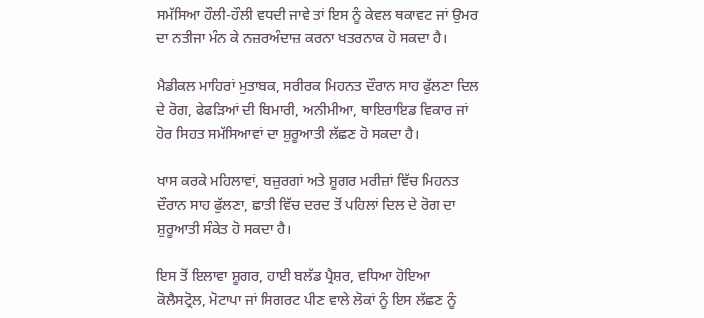ਸਮੱਸਿਆ ਹੌਲੀ-ਹੌਲੀ ਵਧਦੀ ਜਾਵੇ ਤਾਂ ਇਸ ਨੂੰ ਕੇਵਲ ਥਕਾਵਟ ਜਾਂ ਉਮਰ ਦਾ ਨਤੀਜਾ ਮੰਨ ਕੇ ਨਜ਼ਰਅੰਦਾਜ਼ ਕਰਨਾ ਖਤਰਨਾਕ ਹੋ ਸਕਦਾ ਹੈ।

ਮੈਡੀਕਲ ਮਾਹਿਰਾਂ ਮੁਤਾਬਕ, ਸਰੀਰਕ ਮਿਹਨਤ ਦੌਰਾਨ ਸਾਹ ਫੁੱਲਣਾ ਦਿਲ ਦੇ ਰੋਗ, ਫੇਫੜਿਆਂ ਦੀ ਬਿਮਾਰੀ, ਅਨੀਮੀਆ, ਥਾਇਰਾਇਡ ਵਿਕਾਰ ਜਾਂ ਹੋਰ ਸਿਹਤ ਸਮੱਸਿਆਵਾਂ ਦਾ ਸ਼ੁਰੂਆਤੀ ਲੱਛਣ ਹੋ ਸਕਦਾ ਹੈ।

ਖਾਸ ਕਰਕੇ ਮਹਿਲਾਵਾਂ, ਬਜ਼ੁਰਗਾਂ ਅਤੇ ਸ਼ੂਗਰ ਮਰੀਜ਼ਾਂ ਵਿੱਚ ਮਿਹਨਤ ਦੌਰਾਨ ਸਾਹ ਫੁੱਲਣਾ, ਛਾਤੀ ਵਿੱਚ ਦਰਦ ਤੋਂ ਪਹਿਲਾਂ ਦਿਲ ਦੇ ਰੋਗ ਦਾ ਸ਼ੁਰੂਆਤੀ ਸੰਕੇਤ ਹੋ ਸਕਦਾ ਹੈ।

ਇਸ ਤੋਂ ਇਲਾਵਾ ਸ਼ੂਗਰ, ਹਾਈ ਬਲੱਡ ਪ੍ਰੈਸ਼ਰ, ਵਧਿਆ ਹੋਇਆ ਕੋਲੈਸਟ੍ਰੋਲ, ਮੋਟਾਪਾ ਜਾਂ ਸਿਗਰਟ ਪੀਣ ਵਾਲੇ ਲੋਕਾਂ ਨੂੰ ਇਸ ਲੱਛਣ ਨੂੰ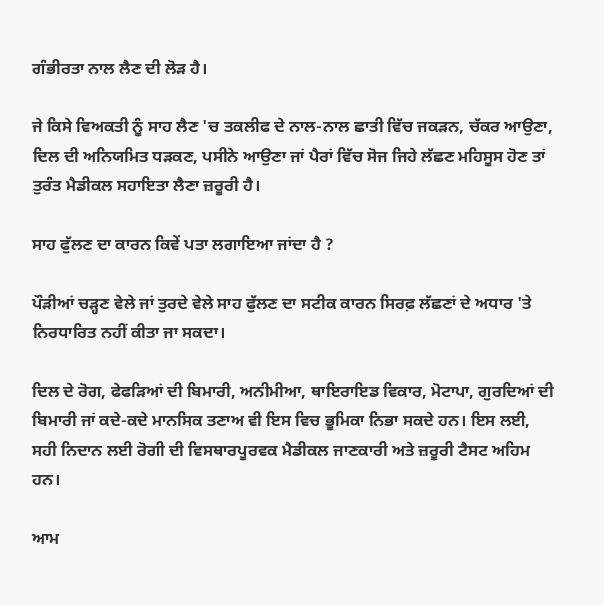ਗੰਭੀਰਤਾ ਨਾਲ ਲੈਣ ਦੀ ਲੋੜ ਹੈ।

ਜੇ ਕਿਸੇ ਵਿਅਕਤੀ ਨੂੰ ਸਾਹ ਲੈਣ 'ਚ ਤਕਲੀਫ ਦੇ ਨਾਲ-ਨਾਲ ਛਾਤੀ ਵਿੱਚ ਜਕੜਨ, ਚੱਕਰ ਆਉਣਾ, ਦਿਲ ਦੀ ਅਨਿਯਮਿਤ ਧੜਕਣ, ਪਸੀਨੇ ਆਉਣਾ ਜਾਂ ਪੈਰਾਂ ਵਿੱਚ ਸੋਜ ਜਿਹੇ ਲੱਛਣ ਮਹਿਸੂਸ ਹੋਣ ਤਾਂ ਤੁਰੰਤ ਮੈਡੀਕਲ ਸਹਾਇਤਾ ਲੈਣਾ ਜ਼ਰੂਰੀ ਹੈ।

ਸਾਹ ਫੁੱਲਣ ਦਾ ਕਾਰਨ ਕਿਵੇਂ ਪਤਾ ਲਗਾਇਆ ਜਾਂਦਾ ਹੈ ?

ਪੌੜੀਆਂ ਚੜ੍ਹਣ ਵੇਲੇ ਜਾਂ ਤੁਰਦੇ ਵੇਲੇ ਸਾਹ ਫੁੱਲਣ ਦਾ ਸਟੀਕ ਕਾਰਨ ਸਿਰਫ਼ ਲੱਛਣਾਂ ਦੇ ਅਧਾਰ 'ਤੇ ਨਿਰਧਾਰਿਤ ਨਹੀਂ ਕੀਤਾ ਜਾ ਸਕਦਾ।

ਦਿਲ ਦੇ ਰੋਗ, ਫੇਫੜਿਆਂ ਦੀ ਬਿਮਾਰੀ, ਅਨੀਮੀਆ, ਥਾਇਰਾਇਡ ਵਿਕਾਰ, ਮੋਟਾਪਾ, ਗੁਰਦਿਆਂ ਦੀ ਬਿਮਾਰੀ ਜਾਂ ਕਦੇ-ਕਦੇ ਮਾਨਸਿਕ ਤਣਾਅ ਵੀ ਇਸ ਵਿਚ ਭੂਮਿਕਾ ਨਿਭਾ ਸਕਦੇ ਹਨ। ਇਸ ਲਈ, ਸਹੀ ਨਿਦਾਨ ਲਈ ਰੋਗੀ ਦੀ ਵਿਸਥਾਰਪੂਰਵਕ ਮੈਡੀਕਲ ਜਾਣਕਾਰੀ ਅਤੇ ਜ਼ਰੂਰੀ ਟੈਸਟ ਅਹਿਮ ਹਨ।

ਆਮ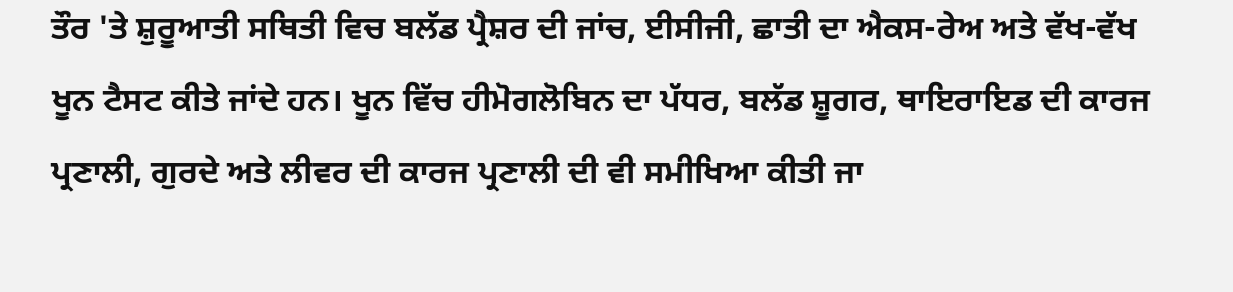ਤੌਰ 'ਤੇ ਸ਼ੁਰੂਆਤੀ ਸਥਿਤੀ ਵਿਚ ਬਲੱਡ ਪ੍ਰੈਸ਼ਰ ਦੀ ਜਾਂਚ, ਈਸੀਜੀ, ਛਾਤੀ ਦਾ ਐਕਸ-ਰੇਅ ਅਤੇ ਵੱਖ-ਵੱਖ ਖੂਨ ਟੈਸਟ ਕੀਤੇ ਜਾਂਦੇ ਹਨ। ਖੂਨ ਵਿੱਚ ਹੀਮੋਗਲੋਬਿਨ ਦਾ ਪੱਧਰ, ਬਲੱਡ ਸ਼ੂਗਰ, ਥਾਇਰਾਇਡ ਦੀ ਕਾਰਜ ਪ੍ਰਣਾਲੀ, ਗੁਰਦੇ ਅਤੇ ਲੀਵਰ ਦੀ ਕਾਰਜ ਪ੍ਰਣਾਲੀ ਦੀ ਵੀ ਸਮੀਖਿਆ ਕੀਤੀ ਜਾ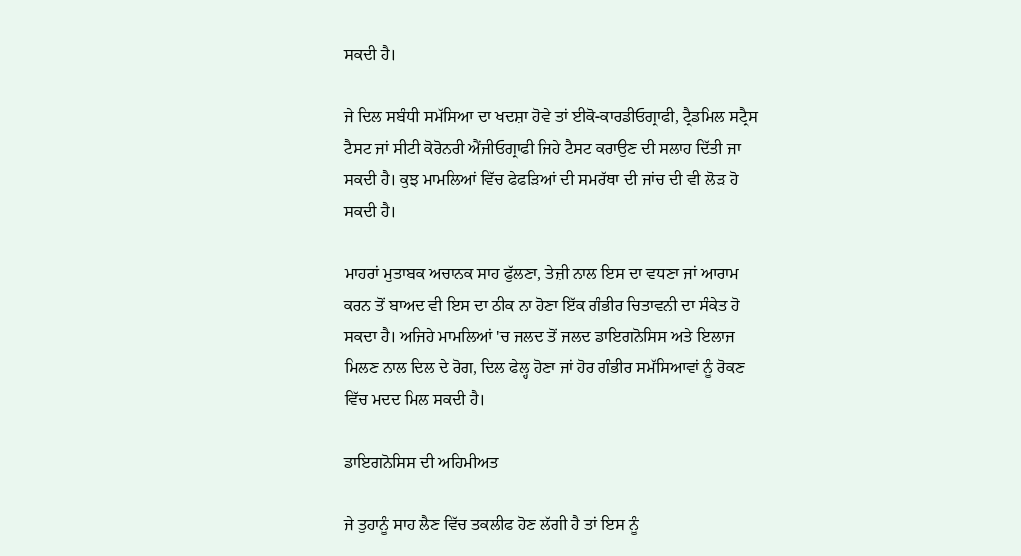ਸਕਦੀ ਹੈ।

ਜੇ ਦਿਲ ਸਬੰਧੀ ਸਮੱਸਿਆ ਦਾ ਖਦਸ਼ਾ ਹੋਵੇ ਤਾਂ ਈਕੋ-ਕਾਰਡੀਓਗ੍ਰਾਫੀ, ਟ੍ਰੈਡਮਿਲ ਸਟ੍ਰੈਸ ਟੈਸਟ ਜਾਂ ਸੀਟੀ ਕੋਰੋਨਰੀ ਐਂਜੀਓਗ੍ਰਾਫੀ ਜਿਹੇ ਟੈਸਟ ਕਰਾਉਣ ਦੀ ਸਲਾਹ ਦਿੱਤੀ ਜਾ ਸਕਦੀ ਹੈ। ਕੁਝ ਮਾਮਲਿਆਂ ਵਿੱਚ ਫੇਫੜਿਆਂ ਦੀ ਸਮਰੱਥਾ ਦੀ ਜਾਂਚ ਦੀ ਵੀ ਲੋੜ ਹੋ ਸਕਦੀ ਹੈ।

ਮਾਹਰਾਂ ਮੁਤਾਬਕ ਅਚਾਨਕ ਸਾਹ ਫੁੱਲਣਾ, ਤੇਜ਼ੀ ਨਾਲ ਇਸ ਦਾ ਵਧਣਾ ਜਾਂ ਆਰਾਮ ਕਰਨ ਤੋਂ ਬਾਅਦ ਵੀ ਇਸ ਦਾ ਠੀਕ ਨਾ ਹੋਣਾ ਇੱਕ ਗੰਭੀਰ ਚਿਤਾਵਨੀ ਦਾ ਸੰਕੇਤ ਹੋ ਸਕਦਾ ਹੈ। ਅਜਿਹੇ ਮਾਮਲਿਆਂ 'ਚ ਜਲਦ ਤੋਂ ਜਲਦ ਡਾਇਗਨੋਸਿਸ ਅਤੇ ਇਲਾਜ ਮਿਲਣ ਨਾਲ ਦਿਲ ਦੇ ਰੋਗ, ਦਿਲ ਫੇਲ੍ਹ ਹੋਣਾ ਜਾਂ ਹੋਰ ਗੰਭੀਰ ਸਮੱਸਿਆਵਾਂ ਨੂੰ ਰੋਕਣ ਵਿੱਚ ਮਦਦ ਮਿਲ ਸਕਦੀ ਹੈ।

ਡਾਇਗਨੋਸਿਸ ਦੀ ਅਹਿਮੀਅਤ

ਜੇ ਤੁਹਾਨੂੰ ਸਾਹ ਲੈਣ ਵਿੱਚ ਤਕਲੀਫ ਹੋਣ ਲੱਗੀ ਹੈ ਤਾਂ ਇਸ ਨੂੰ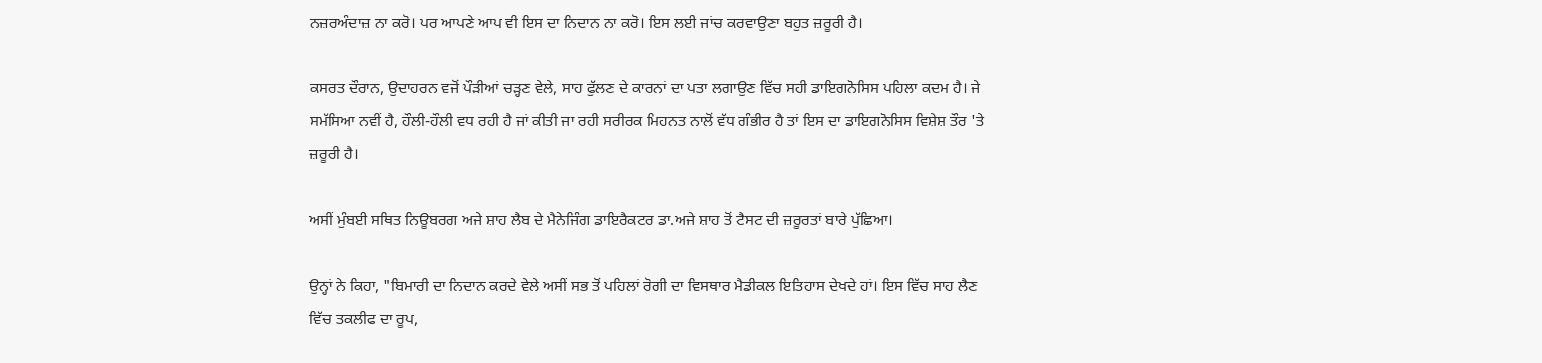ਨਜ਼ਰਅੰਦਾਜ਼ ਨਾ ਕਰੋ। ਪਰ ਆਪਣੇ ਆਪ ਵੀ ਇਸ ਦਾ ਨਿਦਾਨ ਨਾ ਕਰੋ। ਇਸ ਲਈ ਜਾਂਚ ਕਰਵਾਉਣਾ ਬਹੁਤ ਜ਼ਰੂਰੀ ਹੈ।

ਕਸਰਤ ਦੌਰਾਨ, ਉਦਾਹਰਨ ਵਜੋਂ ਪੌੜੀਆਂ ਚੜ੍ਹਣ ਵੇਲੇ, ਸਾਹ ਫੁੱਲਣ ਦੇ ਕਾਰਨਾਂ ਦਾ ਪਤਾ ਲਗਾਉਣ ਵਿੱਚ ਸਹੀ ਡਾਇਗਨੋਸਿਸ ਪਹਿਲਾ ਕਦਮ ਹੈ। ਜੇ ਸਮੱਸਿਆ ਨਵੀਂ ਹੈ, ਹੌਲੀ-ਹੌਲੀ ਵਧ ਰਹੀ ਹੈ ਜਾਂ ਕੀਤੀ ਜਾ ਰਹੀ ਸਰੀਰਕ ਮਿਹਨਤ ਨਾਲੋਂ ਵੱਧ ਗੰਭੀਰ ਹੈ ਤਾਂ ਇਸ ਦਾ ਡਾਇਗਨੋਸਿਸ ਵਿਸ਼ੇਸ਼ ਤੌਰ 'ਤੇ ਜ਼ਰੂਰੀ ਹੈ।

ਅਸੀਂ ਮੁੰਬਈ ਸਥਿਤ ਨਿਊਬਰਗ ਅਜੇ ਸ਼ਾਹ ਲੈਬ ਦੇ ਮੈਨੇਜਿੰਗ ਡਾਇਰੈਕਟਰ ਡਾ.ਅਜੇ ਸ਼ਾਹ ਤੋਂ ਟੈਸਟ ਦੀ ਜ਼ਰੂਰਤਾਂ ਬਾਰੇ ਪੁੱਛਿਆ।

ਉਨ੍ਹਾਂ ਨੇ ਕਿਹਾ, "ਬਿਮਾਰੀ ਦਾ ਨਿਦਾਨ ਕਰਦੇ ਵੇਲੇ ਅਸੀਂ ਸਭ ਤੋਂ ਪਹਿਲਾਂ ਰੋਗੀ ਦਾ ਵਿਸਥਾਰ ਮੈਡੀਕਲ ਇਤਿਹਾਸ ਦੇਖਦੇ ਹਾਂ। ਇਸ ਵਿੱਚ ਸਾਹ ਲੈਣ ਵਿੱਚ ਤਕਲੀਫ ਦਾ ਰੂਪ,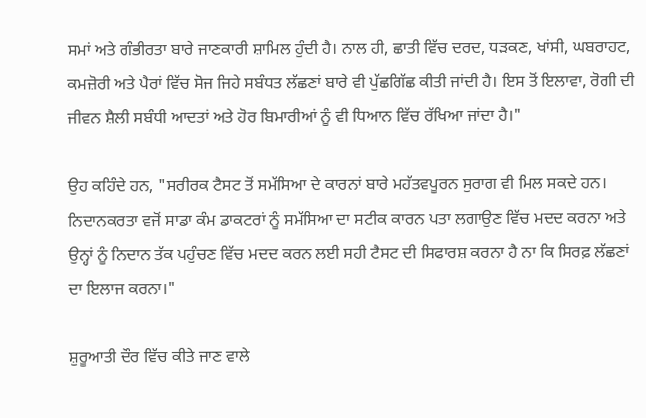ਸਮਾਂ ਅਤੇ ਗੰਭੀਰਤਾ ਬਾਰੇ ਜਾਣਕਾਰੀ ਸ਼ਾਮਿਲ ਹੁੰਦੀ ਹੈ। ਨਾਲ ਹੀ, ਛਾਤੀ ਵਿੱਚ ਦਰਦ, ਧੜਕਣ, ਖਾਂਸੀ, ਘਬਰਾਹਟ, ਕਮਜ਼ੋਰੀ ਅਤੇ ਪੈਰਾਂ ਵਿੱਚ ਸੋਜ ਜਿਹੇ ਸਬੰਧਤ ਲੱਛਣਾਂ ਬਾਰੇ ਵੀ ਪੁੱਛਗਿੱਛ ਕੀਤੀ ਜਾਂਦੀ ਹੈ। ਇਸ ਤੋਂ ਇਲਾਵਾ, ਰੋਗੀ ਦੀ ਜੀਵਨ ਸ਼ੈਲੀ ਸਬੰਧੀ ਆਦਤਾਂ ਅਤੇ ਹੋਰ ਬਿਮਾਰੀਆਂ ਨੂੰ ਵੀ ਧਿਆਨ ਵਿੱਚ ਰੱਖਿਆ ਜਾਂਦਾ ਹੈ।"

ਉਹ ਕਹਿੰਦੇ ਹਨ, "ਸਰੀਰਕ ਟੈਸਟ ਤੋਂ ਸਮੱਸਿਆ ਦੇ ਕਾਰਨਾਂ ਬਾਰੇ ਮਹੱਤਵਪੂਰਨ ਸੁਰਾਗ ਵੀ ਮਿਲ ਸਕਦੇ ਹਨ। ਨਿਦਾਨਕਰਤਾ ਵਜੋਂ ਸਾਡਾ ਕੰਮ ਡਾਕਟਰਾਂ ਨੂੰ ਸਮੱਸਿਆ ਦਾ ਸਟੀਕ ਕਾਰਨ ਪਤਾ ਲਗਾਉਣ ਵਿੱਚ ਮਦਦ ਕਰਨਾ ਅਤੇ ਉਨ੍ਹਾਂ ਨੂੰ ਨਿਦਾਨ ਤੱਕ ਪਹੁੰਚਣ ਵਿੱਚ ਮਦਦ ਕਰਨ ਲਈ ਸਹੀ ਟੈਸਟ ਦੀ ਸਿਫਾਰਸ਼ ਕਰਨਾ ਹੈ ਨਾ ਕਿ ਸਿਰਫ਼ ਲੱਛਣਾਂ ਦਾ ਇਲਾਜ ਕਰਨਾ।"

ਸ਼ੁਰੂਆਤੀ ਦੌਰ ਵਿੱਚ ਕੀਤੇ ਜਾਣ ਵਾਲੇ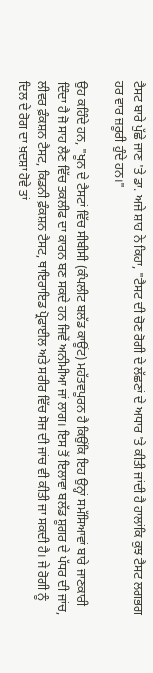ਟੈਸਟ ਬਾਰੇ ਪੁੱਛੇ ਜਾਣ 'ਤੇ ਡਾ. ਅਜੇ ਸ਼ਾਹ ਨੇ ਕਿਹਾ, "ਟੈਸਟ ਦੀ ਚੋਣ ਰੋਗੀ ਦੇ ਲੱਛਣਾਂ ਦੇ ਅਧਾਰ 'ਤੇ ਕੀਤੀ ਜਾਂਦੀ ਹੈ ਹਾਲਾਂਕਿ ਕੁਝ ਟੈਸਟ ਲਗਭਗ ਹਰ ਵਾਰ ਜ਼ਰੂਰੀ ਹੁੰਦੇ ਹਨ।"

ਉਹ ਕਹਿੰਦੇ ਹਨ, "ਖੂਨ ਦੇ ਟੈਸਟਾਂ ਵਿੱਚ ਸੀਬੀਸੀ (ਕੰਪਲੀਟ ਬਲੱਡ ਕਾਊਂਟ) ਮਹੱਤਵਪੂਰਨ ਹੈ ਕਿਉਂਕਿ ਇਹ ਉਨ੍ਹਾਂ ਸਮੱਸਿਆਵਾਂ ਬਾਰੇ ਜਾਣਕਾਰੀ ਦਿੰਦਾ ਹੈ ਜੋ ਸਾਹ ਲੈਣ ਵਿੱਚ ਤਕਲੀਫ ਦਾ ਕਾਰਨ ਬਣ ਸਕਦੇ ਹਨ ਜਿਵੇਂ ਅਨੀਮੀਆ ਜਾਂ ਲਾਗ। ਇਸ ਤੋਂ ਇਲਾਵਾ ਬਲੱਡ ਸ਼ੂਗਰ ਦੇ ਪੱਧਰ ਦੀ ਜਾਂਚ, ਲੀਵਰ ਫ਼ੰਕਸ਼ਨ ਟੈਸਟ, ਕਿਡਨੀ ਫ਼ੰਕਸ਼ਨ ਟੈਸਟ, ਥਾਇਰਾਇਡ ਪ੍ਰੋਫਾਈਲ ਅਤੇ ਸਰੀਰ ਵਿੱਚ ਸੋਜ ਦੀ ਜਾਂਚ ਵੀ ਕੀਤੀ ਜਾ ਸਕਦੀ ਹੈ। ਜੇ ਰੋਗੀ ਨੂੰ ਦਿਲ ਦੇ ਰੋਗ ਦਾ ਖ਼ਦਸ਼ਾ ਹੋਵੇ ਤਾਂ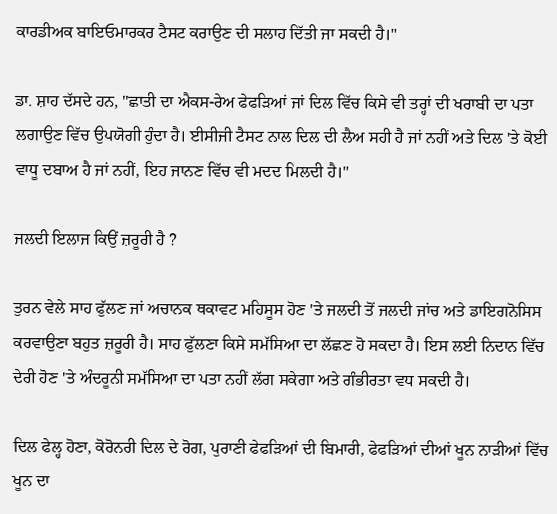ਕਾਰਡੀਅਕ ਬਾਇਓਮਾਰਕਰ ਟੈਸਟ ਕਰਾਉਣ ਦੀ ਸਲਾਹ ਦਿੱਤੀ ਜਾ ਸਕਦੀ ਹੈ।"

ਡਾ. ਸ਼ਾਹ ਦੱਸਦੇ ਹਨ, "ਛਾਤੀ ਦਾ ਐਕਸ-ਰੇਅ ਫੇਫੜਿਆਂ ਜਾਂ ਦਿਲ ਵਿੱਚ ਕਿਸੇ ਵੀ ਤਰ੍ਹਾਂ ਦੀ ਖਰਾਬੀ ਦਾ ਪਤਾ ਲਗਾਉਣ ਵਿੱਚ ਉਪਯੋਗੀ ਹੁੰਦਾ ਹੈ। ਈਸੀਜੀ ਟੈਸਟ ਨਾਲ ਦਿਲ ਦੀ ਲੈਅ ਸਹੀ ਹੈ ਜਾਂ ਨਹੀਂ ਅਤੇ ਦਿਲ 'ਤੇ ਕੋਈ ਵਾਧੂ ਦਬਾਅ ਹੈ ਜਾਂ ਨਹੀਂ, ਇਹ ਜਾਨਣ ਵਿੱਚ ਵੀ ਮਦਦ ਮਿਲਦੀ ਹੈ।"

ਜਲਦੀ ਇਲਾਜ ਕਿਉਂ ਜ਼ਰੂਰੀ ਹੈ ?

ਤੁਰਨ ਵੇਲੇ ਸਾਹ ਫੁੱਲਣ ਜਾਂ ਅਚਾਨਕ ਥਕਾਵਟ ਮਹਿਸੂਸ ਹੋਣ 'ਤੇ ਜਲਦੀ ਤੋਂ ਜਲਦੀ ਜਾਂਚ ਅਤੇ ਡਾਇਗਨੋਸਿਸ ਕਰਵਾਉਣਾ ਬਹੁਤ ਜ਼ਰੂਰੀ ਹੈ। ਸਾਹ ਫੁੱਲਣਾ ਕਿਸੇ ਸਮੱਸਿਆ ਦਾ ਲੱਛਣ ਹੋ ਸਕਦਾ ਹੈ। ਇਸ ਲਈ ਨਿਦਾਨ ਵਿੱਚ ਦੇਰੀ ਹੋਣ 'ਤੇ ਅੰਦਰੂਨੀ ਸਮੱਸਿਆ ਦਾ ਪਤਾ ਨਹੀਂ ਲੱਗ ਸਕੇਗਾ ਅਤੇ ਗੰਭੀਰਤਾ ਵਧ ਸਕਦੀ ਹੈ।

ਦਿਲ ਫੇਲ੍ਹ ਹੋਣਾ, ਕੋਰੋਨਰੀ ਦਿਲ ਦੇ ਰੋਗ, ਪੁਰਾਣੀ ਫੇਫੜਿਆਂ ਦੀ ਬਿਮਾਰੀ, ਫੇਫੜਿਆਂ ਦੀਆਂ ਖੂਨ ਨਾੜੀਆਂ ਵਿੱਚ ਖੂਨ ਦਾ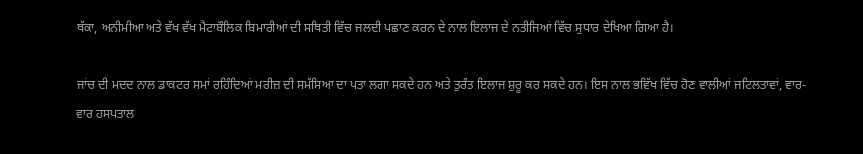ਥੱਕਾ, ਅਨੀਮੀਆ ਅਤੇ ਵੱਖ ਵੱਖ ਮੈਟਾਬੌਲਿਕ ਬਿਮਾਰੀਆਂ ਦੀ ਸਥਿਤੀ ਵਿੱਚ ਜਲਦੀ ਪਛਾਣ ਕਰਨ ਦੇ ਨਾਲ ਇਲਾਜ ਦੇ ਨਤੀਜਿਆਂ ਵਿੱਚ ਸੁਧਾਰ ਦੇਖਿਆ ਗਿਆ ਹੈ।

ਜਾਂਚ ਦੀ ਮਦਦ ਨਾਲ ਡਾਕਟਰ ਸਮਾਂ ਰਹਿੰਦਿਆਂ ਮਰੀਜ਼ ਦੀ ਸਮੱਸਿਆ ਦਾ ਪਤਾ ਲਗਾ ਸਕਦੇ ਹਨ ਅਤੇ ਤੁਰੰਤ ਇਲਾਜ ਸ਼ੁਰੂ ਕਰ ਸਕਦੇ ਹਨ। ਇਸ ਨਾਲ ਭਵਿੱਖ ਵਿੱਚ ਹੋਣ ਵਾਲੀਆਂ ਜਟਿਲਤਾਵਾਂ, ਵਾਰ-ਵਾਰ ਹਸਪਤਾਲ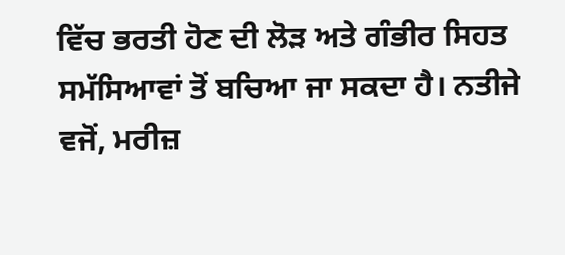ਵਿੱਚ ਭਰਤੀ ਹੋਣ ਦੀ ਲੋੜ ਅਤੇ ਗੰਭੀਰ ਸਿਹਤ ਸਮੱਸਿਆਵਾਂ ਤੋਂ ਬਚਿਆ ਜਾ ਸਕਦਾ ਹੈ। ਨਤੀਜੇ ਵਜੋਂ, ਮਰੀਜ਼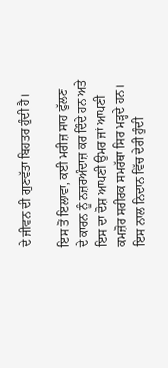ਦੇ ਜੀਵਨ ਦੀ ਗੁਣਵੱਤਾ ਬਿਹਤਰ ਹੁੰਦੀ ਹੈ।

ਇਸ ਤੋਂ ਇਲਾਵਾ, ਕਈ ਮਰੀਜ਼ ਸਾਹ ਫੁੱਲਣ ਦੇ ਕਾਰਨ ਨੂੰ ਨਜ਼ਰਅੰਦਾਜ਼ ਕਰ ਦਿੰਦੇ ਹਨ ਅਤੇ ਇਸ ਦਾ ਦੋਸ਼ ਆਪਣੀ ਉਮਰ ਜਾਂ ਆਪਣੀ ਕਮਜ਼ੋਰ ਸਰੀਰਕ ਸਮਰੱਥਾ ਸਿਰ ਮੜ੍ਹਦੇ ਹਨ। ਇਸ ਨਾਲ ਨਿਦਾਨ ਵਿੱਚ ਦੇਰੀ ਹੁੰਦੀ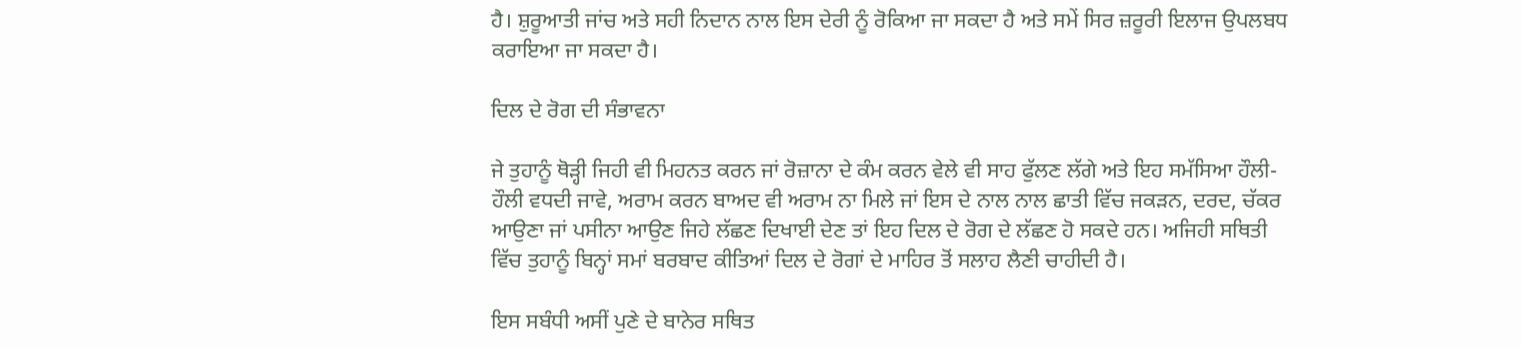ਹੈ। ਸ਼ੁਰੂਆਤੀ ਜਾਂਚ ਅਤੇ ਸਹੀ ਨਿਦਾਨ ਨਾਲ ਇਸ ਦੇਰੀ ਨੂੰ ਰੋਕਿਆ ਜਾ ਸਕਦਾ ਹੈ ਅਤੇ ਸਮੇਂ ਸਿਰ ਜ਼ਰੂਰੀ ਇਲਾਜ ਉਪਲਬਧ ਕਰਾਇਆ ਜਾ ਸਕਦਾ ਹੈ।

ਦਿਲ ਦੇ ਰੋਗ ਦੀ ਸੰਭਾਵਨਾ

ਜੇ ਤੁਹਾਨੂੰ ਥੋੜ੍ਹੀ ਜਿਹੀ ਵੀ ਮਿਹਨਤ ਕਰਨ ਜਾਂ ਰੋਜ਼ਾਨਾ ਦੇ ਕੰਮ ਕਰਨ ਵੇਲੇ ਵੀ ਸਾਹ ਫੁੱਲਣ ਲੱਗੇ ਅਤੇ ਇਹ ਸਮੱਸਿਆ ਹੌਲੀ-ਹੌਲੀ ਵਧਦੀ ਜਾਵੇ, ਅਰਾਮ ਕਰਨ ਬਾਅਦ ਵੀ ਅਰਾਮ ਨਾ ਮਿਲੇ ਜਾਂ ਇਸ ਦੇ ਨਾਲ ਨਾਲ ਛਾਤੀ ਵਿੱਚ ਜਕੜਨ, ਦਰਦ, ਚੱਕਰ ਆਉਣਾ ਜਾਂ ਪਸੀਨਾ ਆਉਣ ਜਿਹੇ ਲੱਛਣ ਦਿਖਾਈ ਦੇਣ ਤਾਂ ਇਹ ਦਿਲ ਦੇ ਰੋਗ ਦੇ ਲੱਛਣ ਹੋ ਸਕਦੇ ਹਨ। ਅਜਿਹੀ ਸਥਿਤੀ ਵਿੱਚ ਤੁਹਾਨੂੰ ਬਿਨ੍ਹਾਂ ਸਮਾਂ ਬਰਬਾਦ ਕੀਤਿਆਂ ਦਿਲ ਦੇ ਰੋਗਾਂ ਦੇ ਮਾਹਿਰ ਤੋਂ ਸਲਾਹ ਲੈਣੀ ਚਾਹੀਦੀ ਹੈ।

ਇਸ ਸਬੰਧੀ ਅਸੀਂ ਪੁਣੇ ਦੇ ਬਾਨੇਰ ਸਥਿਤ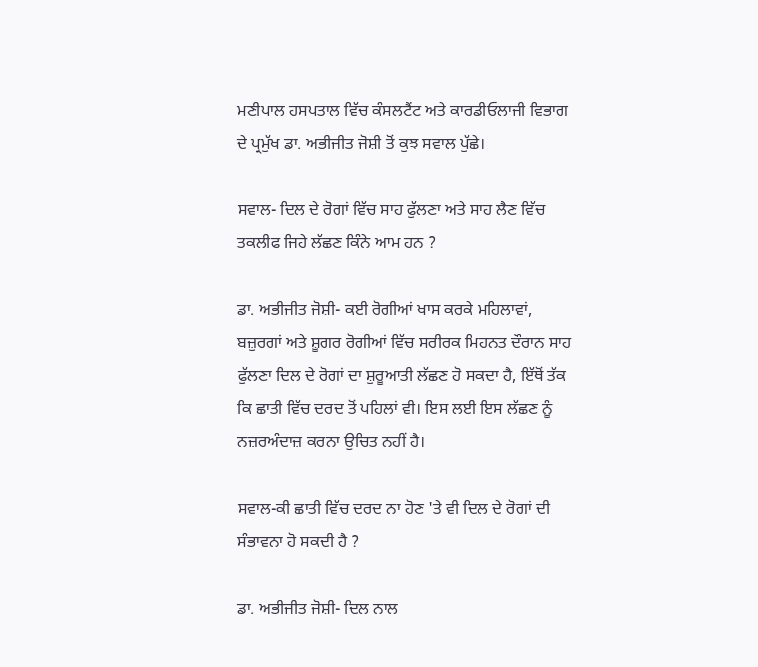ਮਣੀਪਾਲ ਹਸਪਤਾਲ ਵਿੱਚ ਕੰਸਲਟੈਂਟ ਅਤੇ ਕਾਰਡੀਓਲਾਜੀ ਵਿਭਾਗ ਦੇ ਪ੍ਰਮੁੱਖ ਡਾ. ਅਭੀਜੀਤ ਜੋਸ਼ੀ ਤੋਂ ਕੁਝ ਸਵਾਲ ਪੁੱਛੇ।

ਸਵਾਲ- ਦਿਲ ਦੇ ਰੋਗਾਂ ਵਿੱਚ ਸਾਹ ਫੁੱਲਣਾ ਅਤੇ ਸਾਹ ਲੈਣ ਵਿੱਚ ਤਕਲੀਫ ਜਿਹੇ ਲੱਛਣ ਕਿੰਨੇ ਆਮ ਹਨ ?

ਡਾ. ਅਭੀਜੀਤ ਜੋਸ਼ੀ- ਕਈ ਰੋਗੀਆਂ ਖਾਸ ਕਰਕੇ ਮਹਿਲਾਵਾਂ, ਬਜ਼ੁਰਗਾਂ ਅਤੇ ਸ਼ੂਗਰ ਰੋਗੀਆਂ ਵਿੱਚ ਸਰੀਰਕ ਮਿਹਨਤ ਦੌਰਾਨ ਸਾਹ ਫੁੱਲਣਾ ਦਿਲ ਦੇ ਰੋਗਾਂ ਦਾ ਸ਼ੁਰੂਆਤੀ ਲੱਛਣ ਹੋ ਸਕਦਾ ਹੈ, ਇੱਥੋਂ ਤੱਕ ਕਿ ਛਾਤੀ ਵਿੱਚ ਦਰਦ ਤੋਂ ਪਹਿਲਾਂ ਵੀ। ਇਸ ਲਈ ਇਸ ਲੱਛਣ ਨੂੰ ਨਜ਼ਰਅੰਦਾਜ਼ ਕਰਨਾ ਉਚਿਤ ਨਹੀਂ ਹੈ।

ਸਵਾਲ-ਕੀ ਛਾਤੀ ਵਿੱਚ ਦਰਦ ਨਾ ਹੋਣ 'ਤੇ ਵੀ ਦਿਲ ਦੇ ਰੋਗਾਂ ਦੀ ਸੰਭਾਵਨਾ ਹੋ ਸਕਦੀ ਹੈ ?

ਡਾ. ਅਭੀਜੀਤ ਜੋਸ਼ੀ- ਦਿਲ ਨਾਲ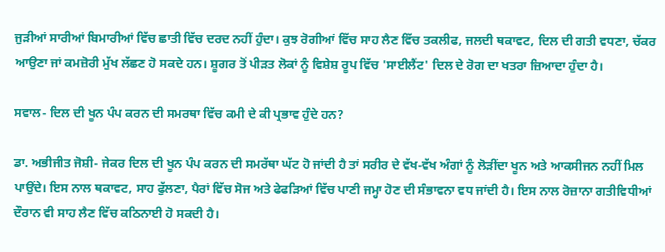ਜੁੜੀਆਂ ਸਾਰੀਆਂ ਬਿਮਾਰੀਆਂ ਵਿੱਚ ਛਾਤੀ ਵਿੱਚ ਦਰਦ ਨਹੀਂ ਹੁੰਦਾ। ਕੁਝ ਰੋਗੀਆਂ ਵਿੱਚ ਸਾਹ ਲੈਣ ਵਿੱਚ ਤਕਲੀਫ, ਜਲਦੀ ਥਕਾਵਟ, ਦਿਲ ਦੀ ਗਤੀ ਵਧਣਾ, ਚੱਕਰ ਆਉਣਾ ਜਾਂ ਕਮਜ਼ੋਰੀ ਮੁੱਖ ਲੱਛਣ ਹੋ ਸਕਦੇ ਹਨ। ਸ਼ੂਗਰ ਤੋਂ ਪੀੜਤ ਲੋਕਾਂ ਨੂੰ ਵਿਸ਼ੇਸ਼ ਰੂਪ ਵਿੱਚ 'ਸਾਈਲੈਂਟ' ਦਿਲ ਦੇ ਰੋਗ ਦਾ ਖਤਰਾ ਜ਼ਿਆਦਾ ਹੁੰਦਾ ਹੈ।

ਸਵਾਲ- ਦਿਲ ਦੀ ਖੂਨ ਪੰਪ ਕਰਨ ਦੀ ਸਮਰਥਾ ਵਿੱਚ ਕਮੀ ਦੇ ਕੀ ਪ੍ਰਭਾਵ ਹੁੰਦੇ ਹਨ?

ਡਾ. ਅਭੀਜੀਤ ਜੋਸ਼ੀ- ਜੇਕਰ ਦਿਲ ਦੀ ਖੂਨ ਪੰਪ ਕਰਨ ਦੀ ਸਮਰੱਥਾ ਘੱਟ ਹੋ ਜਾਂਦੀ ਹੈ ਤਾਂ ਸਰੀਰ ਦੇ ਵੱਖ-ਵੱਖ ਅੰਗਾਂ ਨੂੰ ਲੋੜੀਂਦਾ ਖੂਨ ਅਤੇ ਆਕਸੀਜਨ ਨਹੀਂ ਮਿਲ ਪਾਉਂਦੇ। ਇਸ ਨਾਲ ਥਕਾਵਟ, ਸਾਹ ਫੁੱਲਣਾ, ਪੈਰਾਂ ਵਿੱਚ ਸੋਜ ਅਤੇ ਫੇਫੜਿਆਂ ਵਿੱਚ ਪਾਣੀ ਜਮ੍ਹਾ ਹੋਣ ਦੀ ਸੰਭਾਵਨਾ ਵਧ ਜਾਂਦੀ ਹੈ। ਇਸ ਨਾਲ ਰੋਜ਼ਾਨਾ ਗਤੀਵਿਧੀਆਂ ਦੌਰਾਨ ਵੀ ਸਾਹ ਲੈਣ ਵਿੱਚ ਕਠਿਨਾਈ ਹੋ ਸਕਦੀ ਹੈ।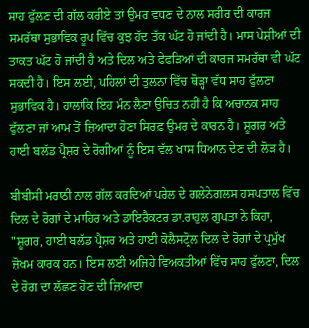ਸਾਹ ਫੁੱਲਣ ਦੀ ਗੱਲ ਕਰੀਏ ਤਾਂ ਉਮਰ ਵਧਣ ਦੇ ਨਾਲ ਸਰੀਰ ਦੀ ਕਾਰਜ ਸਮਰੱਥਾ ਸੁਭਾਵਿਕ ਰੂਪ ਵਿੱਚ ਕੁਝ ਹੱਦ ਤੱਕ ਘੱਟ ਹੋ ਜਾਂਦੀ ਹੈ। ਮਾਸ ਪੇਸ਼ੀਆਂ ਦੀ ਤਾਕਤ ਘੱਟ ਹੋ ਜਾਂਦੀ ਹੈ ਅਤੇ ਦਿਲ ਅਤੇ ਫੇਫੜਿਆਂ ਦੀ ਕਾਰਜ ਸਮਰੱਥਾ ਵੀ ਘੱਟ ਸਕਦੀ ਹੈ। ਇਸ ਲਈ, ਪਹਿਲਾਂ ਦੀ ਤੁਲਨਾ ਵਿੱਚ ਥੋੜ੍ਹਾ ਵੱਧ ਸਾਹ ਫੁੱਲਣਾ ਸੁਭਾਵਿਕ ਹੈ। ਹਾਲਾਂਕਿ ਇਹ ਮੰਨ ਲੈਣਾ ਉਚਿਤ ਨਹੀਂ ਹੈ ਕਿ ਅਚਾਨਕ ਸਾਹ ਫੁੱਲਣਾ ਜਾਂ ਆਮ ਤੋਂ ਜ਼ਿਆਦਾ ਹੋਣਾ ਸਿਰਫ਼ ਉਮਰ ਦੇ ਕਾਰਨ ਹੈ। ਸ਼ੂਗਰ ਅਤੇ ਹਾਈ ਬਲੱਡ ਪ੍ਰੈਸ਼ਰ ਦੇ ਰੋਗੀਆਂ ਨੂੰ ਇਸ ਵੱਲ ਖਾਸ ਧਿਆਨ ਦੇਣ ਦੀ ਲੋੜ ਹੈ।

ਬੀਬੀਸੀ ਮਰਾਠੀ ਨਾਲ ਗੱਲ ਕਰਦਿਆਂ ਪਰੇਲ ਦੇ ਗਲੇਨੇਗਲਸ ਹਸਪਤਾਲ ਵਿੱਚ ਦਿਲ ਦੇ ਰੋਗਾਂ ਦੇ ਮਾਹਿਰ ਅਤੇ ਡਾਇਰੈਕਟਰ ਡਾ.ਰਾਹੁਲ ਗੁਪਤਾ ਨੇ ਕਿਹਾ, "ਸ਼ੂਗਰ, ਹਾਈ ਬਲੱਡ ਪ੍ਰੈਸ਼ਰ ਅਤੇ ਹਾਈ ਕੋਲੈਸਟ੍ਰੋਲ ਦਿਲ ਦੇ ਰੋਗਾਂ ਦੇ ਪ੍ਰਮੁੱਖ ਜ਼ੋਖਮ ਕਾਰਕ ਹਨ। ਇਸ ਲਈ ਅਜਿਹੇ ਵਿਅਕਤੀਆਂ ਵਿੱਚ ਸਾਹ ਫੁੱਲਣਾ, ਦਿਲ ਦੇ ਰੋਗ ਦਾ ਲੱਛਣ ਹੋਣ ਦੀ ਜ਼ਿਆਦਾ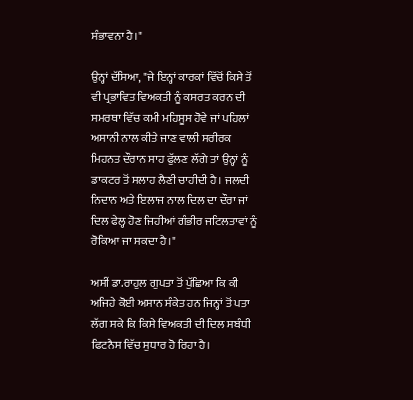ਸੰਭਾਵਨਾ ਹੈ।"

ਉਨ੍ਹਾਂ ਦੱਸਿਆ, "ਜੇ ਇਨ੍ਹਾਂ ਕਾਰਕਾਂ ਵਿੱਚੋਂ ਕਿਸੇ ਤੋਂ ਵੀ ਪ੍ਰਭਾਵਿਤ ਵਿਅਕਤੀ ਨੂੰ ਕਸਰਤ ਕਰਨ ਦੀ ਸਮਰਥਾ ਵਿੱਚ ਕਮੀ ਮਹਿਸੂਸ ਹੋਵੇ ਜਾਂ ਪਹਿਲਾਂ ਅਸਾਨੀ ਨਾਲ ਕੀਤੇ ਜਾਣ ਵਾਲੀ ਸਰੀਰਕ ਮਿਹਨਤ ਦੌਰਾਨ ਸਾਹ ਫੁੱਲਣ ਲੱਗੇ ਤਾਂ ਉਨ੍ਹਾਂ ਨੂੰ ਡਾਕਟਰ ਤੋਂ ਸਲਾਹ ਲੈਣੀ ਚਾਹੀਦੀ ਹੈ। ਜਲਦੀ ਨਿਦਾਨ ਅਤੇ ਇਲਾਜ ਨਾਲ ਦਿਲ ਦਾ ਦੌਰਾ ਜਾਂ ਦਿਲ ਫੇਲ੍ਹ ਹੋਣ ਜਿਹੀਆਂ ਗੰਭੀਰ ਜਟਿਲਤਾਵਾਂ ਨੂੰ ਰੋਕਿਆ ਜਾ ਸਕਦਾ ਹੈ।"

ਅਸੀਂ ਡਾ.ਰਾਹੁਲ ਗੁਪਤਾ ਤੋਂ ਪੁੱਛਿਆ ਕਿ ਕੀ ਅਜਿਹੇ ਕੋਈ ਅਸਾਨ ਸੰਕੇਤ ਹਨ ਜਿਨ੍ਹਾਂ ਤੋਂ ਪਤਾ ਲੱਗ ਸਕੇ ਕਿ ਕਿਸੇ ਵਿਅਕਤੀ ਦੀ ਦਿਲ ਸਬੰਧੀ ਫਿਟਨੈਸ ਵਿੱਚ ਸੁਧਾਰ ਹੋ ਰਿਹਾ ਹੈ।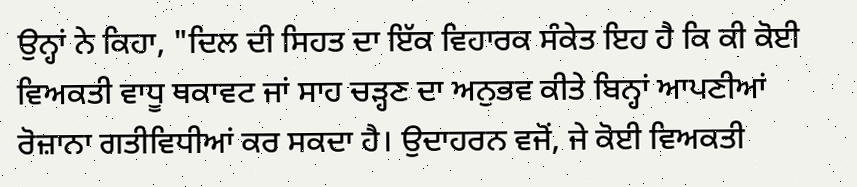ਉਨ੍ਹਾਂ ਨੇ ਕਿਹਾ, "ਦਿਲ ਦੀ ਸਿਹਤ ਦਾ ਇੱਕ ਵਿਹਾਰਕ ਸੰਕੇਤ ਇਹ ਹੈ ਕਿ ਕੀ ਕੋਈ ਵਿਅਕਤੀ ਵਾਧੂ ਥਕਾਵਟ ਜਾਂ ਸਾਹ ਚੜ੍ਹਣ ਦਾ ਅਨੁਭਵ ਕੀਤੇ ਬਿਨ੍ਹਾਂ ਆਪਣੀਆਂ ਰੋਜ਼ਾਨਾ ਗਤੀਵਿਧੀਆਂ ਕਰ ਸਕਦਾ ਹੈ। ਉਦਾਹਰਨ ਵਜੋਂ, ਜੇ ਕੋਈ ਵਿਅਕਤੀ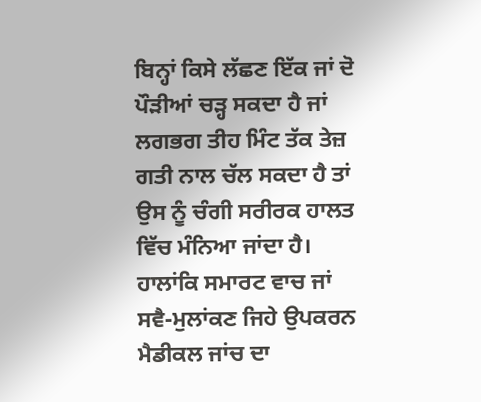ਬਿਨ੍ਹਾਂ ਕਿਸੇ ਲੱਛਣ ਇੱਕ ਜਾਂ ਦੋ ਪੌੜੀਆਂ ਚੜ੍ਹ ਸਕਦਾ ਹੈ ਜਾਂ ਲਗਭਗ ਤੀਹ ਮਿੰਟ ਤੱਕ ਤੇਜ਼ ਗਤੀ ਨਾਲ ਚੱਲ ਸਕਦਾ ਹੈ ਤਾਂ ਉਸ ਨੂੰ ਚੰਗੀ ਸਰੀਰਕ ਹਾਲਤ ਵਿੱਚ ਮੰਨਿਆ ਜਾਂਦਾ ਹੈ। ਹਾਲਾਂਕਿ ਸਮਾਰਟ ਵਾਚ ਜਾਂ ਸਵੈ-ਮੁਲਾਂਕਣ ਜਿਹੇ ਉਪਕਰਨ ਮੈਡੀਕਲ ਜਾਂਚ ਦਾ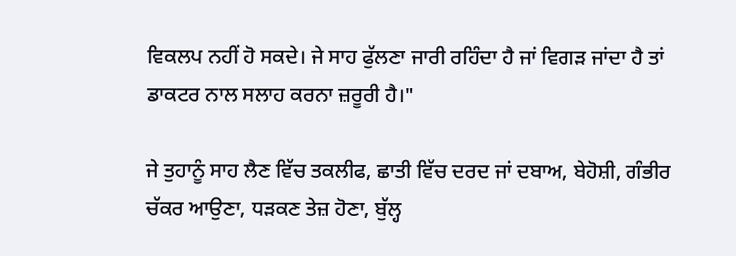ਵਿਕਲਪ ਨਹੀਂ ਹੋ ਸਕਦੇ। ਜੇ ਸਾਹ ਫੁੱਲਣਾ ਜਾਰੀ ਰਹਿੰਦਾ ਹੈ ਜਾਂ ਵਿਗੜ ਜਾਂਦਾ ਹੈ ਤਾਂ ਡਾਕਟਰ ਨਾਲ ਸਲਾਹ ਕਰਨਾ ਜ਼ਰੂਰੀ ਹੈ।"

ਜੇ ਤੁਹਾਨੂੰ ਸਾਹ ਲੈਣ ਵਿੱਚ ਤਕਲੀਫ, ਛਾਤੀ ਵਿੱਚ ਦਰਦ ਜਾਂ ਦਬਾਅ, ਬੇਹੋਸ਼ੀ, ਗੰਭੀਰ ਚੱਕਰ ਆਉਣਾ, ਧੜਕਣ ਤੇਜ਼ ਹੋਣਾ, ਬੁੱਲ੍ਹ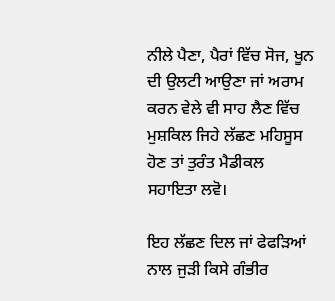ਨੀਲੇ ਪੈਣਾ, ਪੈਰਾਂ ਵਿੱਚ ਸੋਜ, ਖੂਨ ਦੀ ਉਲਟੀ ਆਉਣਾ ਜਾਂ ਅਰਾਮ ਕਰਨ ਵੇਲੇ ਵੀ ਸਾਹ ਲੈਣ ਵਿੱਚ ਮੁਸ਼ਕਿਲ ਜਿਹੇ ਲੱਛਣ ਮਹਿਸੂਸ ਹੋਣ ਤਾਂ ਤੁਰੰਤ ਮੈਡੀਕਲ ਸਹਾਇਤਾ ਲਵੋ।

ਇਹ ਲੱਛਣ ਦਿਲ ਜਾਂ ਫੇਫੜਿਆਂ ਨਾਲ ਜੁੜੀ ਕਿਸੇ ਗੰਭੀਰ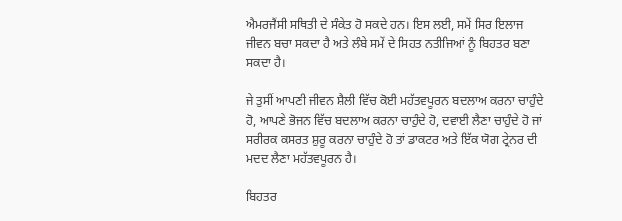ਐਮਰਜੈਂਸੀ ਸਥਿਤੀ ਦੇ ਸੰਕੇਤ ਹੋ ਸਕਦੇ ਹਨ। ਇਸ ਲਈ, ਸਮੇਂ ਸਿਰ ਇਲਾਜ ਜੀਵਨ ਬਚਾ ਸਕਦਾ ਹੈ ਅਤੇ ਲੰਬੇ ਸਮੇਂ ਦੇ ਸਿਹਤ ਨਤੀਜਿਆਂ ਨੂੰ ਬਿਹਤਰ ਬਣਾ ਸਕਦਾ ਹੈ।

ਜੇ ਤੁਸੀਂ ਆਪਣੀ ਜੀਵਨ ਸ਼ੈਲੀ ਵਿੱਚ ਕੋਈ ਮਹੱਤਵਪੂਰਨ ਬਦਲਾਅ ਕਰਨਾ ਚਾਹੁੰਦੇ ਹੋ, ਆਪਣੇ ਭੋਜਨ ਵਿੱਚ ਬਦਲਾਅ ਕਰਨਾ ਚਾਹੁੰਦੇ ਹੋ, ਦਵਾਈ ਲੈਣਾ ਚਾਹੁੰਦੇ ਹੋ ਜਾਂ ਸਰੀਰਕ ਕਸਰਤ ਸ਼ੁਰੂ ਕਰਨਾ ਚਾਹੁੰਦੇ ਹੋ ਤਾਂ ਡਾਕਟਰ ਅਤੇ ਇੱਕ ਯੋਗ ਟ੍ਰੇਨਰ ਦੀ ਮਦਦ ਲੈਣਾ ਮਹੱਤਵਪੂਰਨ ਹੈ।

ਬਿਹਤਰ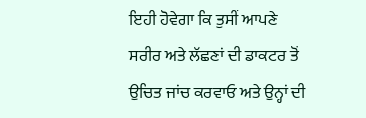ਇਹੀ ਹੋਵੇਗਾ ਕਿ ਤੁਸੀਂ ਆਪਣੇ ਸਰੀਰ ਅਤੇ ਲੱਛਣਾਂ ਦੀ ਡਾਕਟਰ ਤੋਂ ਉਚਿਤ ਜਾਂਚ ਕਰਵਾਓ ਅਤੇ ਉਨ੍ਹਾਂ ਦੀ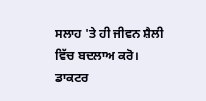ਸਲਾਹ 'ਤੇ ਹੀ ਜੀਵਨ ਸ਼ੈਲੀ ਵਿੱਚ ਬਦਲਾਅ ਕਰੋ। ਡਾਕਟਰ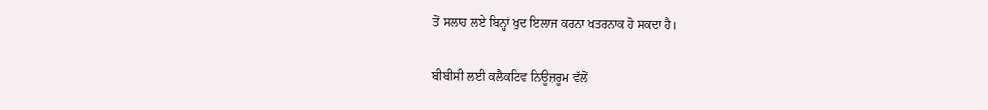ਤੋਂ ਸਲਾਹ ਲਏ ਬਿਨ੍ਹਾਂ ਖੁਦ ਇਲਾਜ ਕਰਨਾ ਖਤਰਨਾਕ ਹੋ ਸਕਦਾ ਹੈ।

ਬੀਬੀਸੀ ਲਈ ਕਲੈਕਟਿਵ ਨਿਊਜ਼ਰੂਮ ਵੱਲੋਂ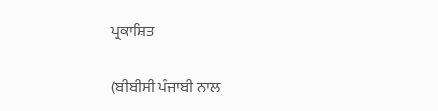ਪ੍ਰਕਾਸ਼ਿਤ

(ਬੀਬੀਸੀ ਪੰਜਾਬੀ ਨਾਲ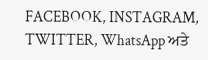FACEBOOK, INSTAGRAM, TWITTER, WhatsApp ਅਤੇ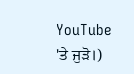YouTube 'ਤੇ ਜੁੜੋ।)